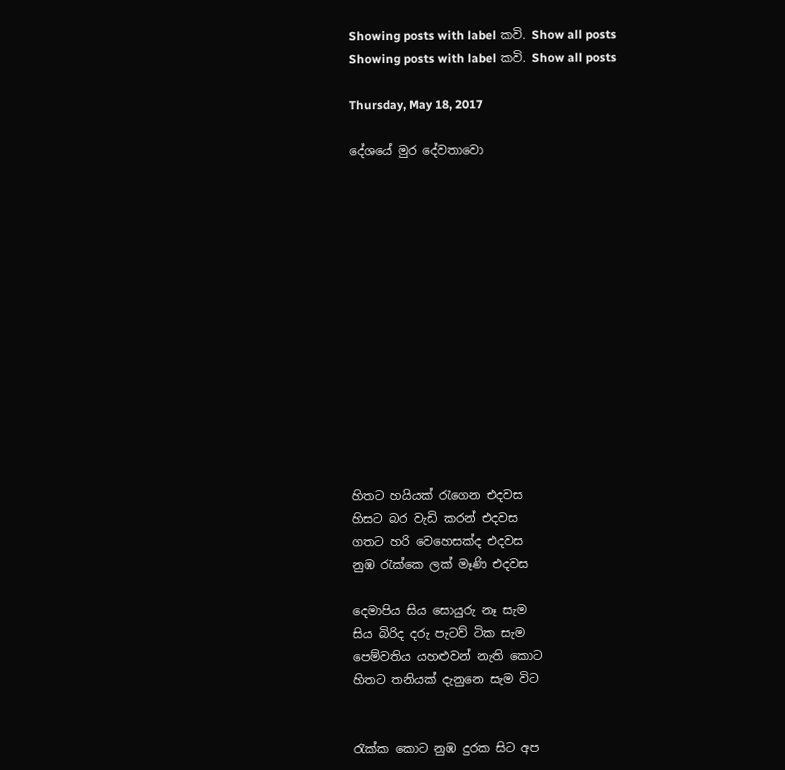Showing posts with label කවි. Show all posts
Showing posts with label කවි. Show all posts

Thursday, May 18, 2017

දේශයේ මුර දේවතාවො














හිතට හයියක් රැගෙන එදවස
හිසට බර වැඩි කරන් එදවස
ගතට හරි වෙහෙසක්ද එදවස
නුඹ රැක්කෙ ලක් මෑණි එදවස

දෙමාපිය සිය සොයුරු නෑ සැම
සිය බිරිද දරු පැටව් ටික සැම
පෙම්වතිය යහළුවන් නැති කොට
හිතට තනියක් දැනුනෙ සැම විට


රැක්ක කොට නුඹ දුරක සිට අප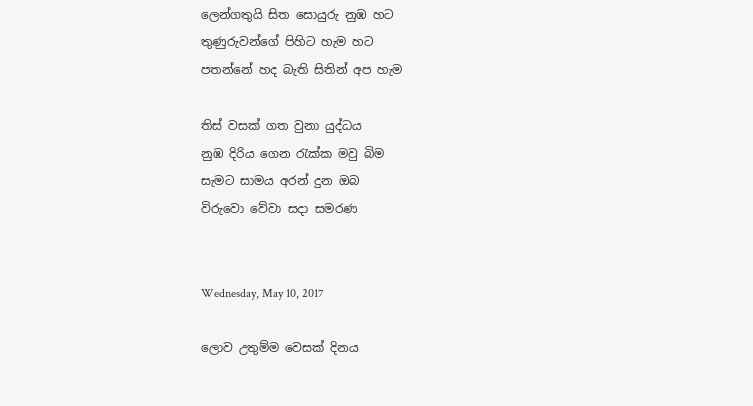ලෙන්ගතුයි සිත සොයුරු නුඹ හට
තුණුරුවන්ගේ පිහිට හැම හට
පතන්නේ හද බැති සිතින් අප හැම

තිස් වසක් ගත වුනා යුද්ධය
නුඹ දිරිය ගෙන රැක්ක මවු බිම
සැමට සාමය අරන් දුන ඔබ
විරුවො වේවා සදා සමරණ


Wednesday, May 10, 2017

ලොව උතුම්ම වෙසක් දිනය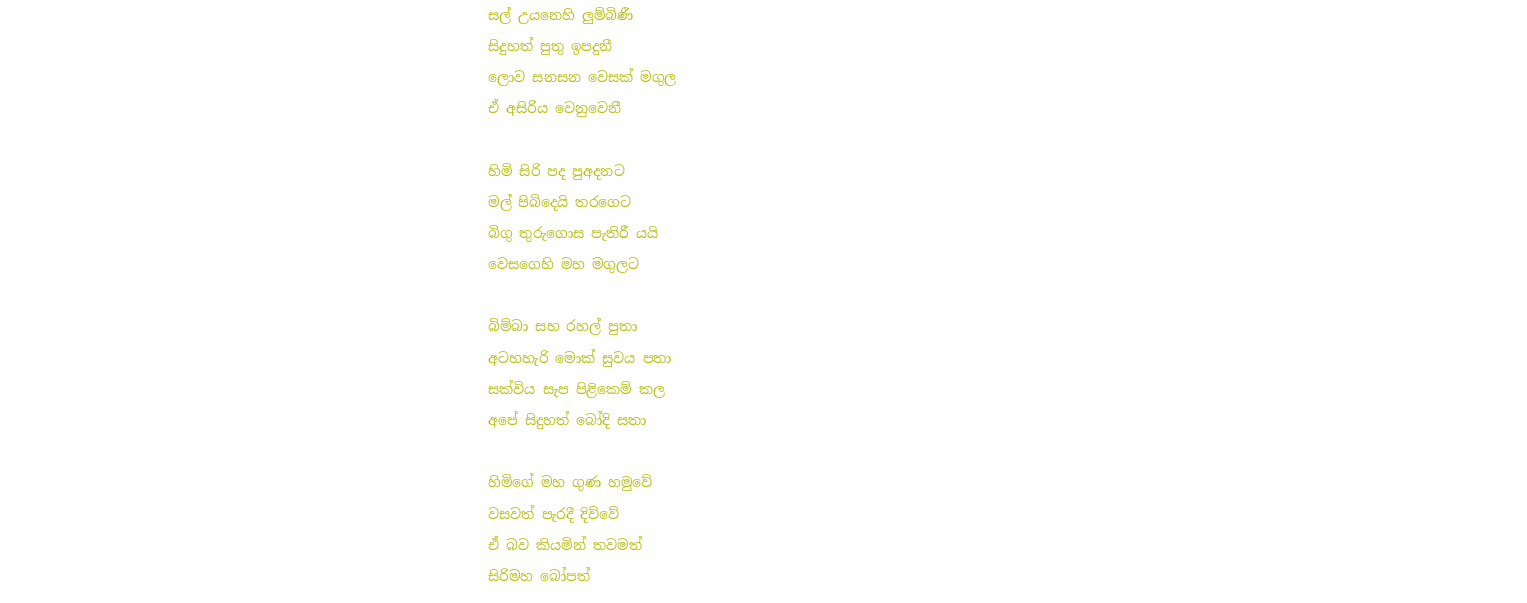සල් උයනෙහි ලුම්බිණී
සිදුහත් පුතු ඉපදුනී
ලොව සනසන වෙසක් මගුල
ඒ අසිරිය වෙනුවෙනී

හිමි සිරි පද පුඅදනට
මල් පිබිදෙයි තරගෙට
බිගු තුරුගොස පැතිරී යයි
වෙසගෙහි මහ මගුලට

බිම්බා සහ රහල් පුතා
අටහහැරි මොක් සුවය පතා
සක්විය සැප පිළිකෙම් කල
අපේ සිදුහත් බෝදි සතා

හිමිගේ මහ ගුණ හමුවේ
වසවත් පැරදී දිව්වේ
ඒ බව කියමින් තවමත්
සිරිමහ බෝපත්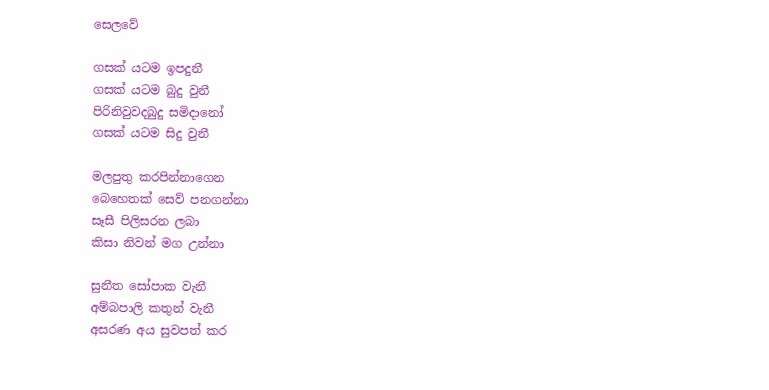සෙලවේ

ගසක් යටම ඉපදුනී
ගසක් යටම බුදු වුනී
පිරිනිවුවදබුදු සමිදානෝ
ගසක් යටම සිදු වුනී

මලපුතු කරපින්නාගෙන
බෙහෙතක් සෙව් පනගන්නා
සෑසී පිලිසරන ලබා
කිසා නිවන් මග උන්නා

සුනීත සෝපාක වැනී
අම්බපාලි කතුන් වැනී
අසරණ අය සුවපත් කර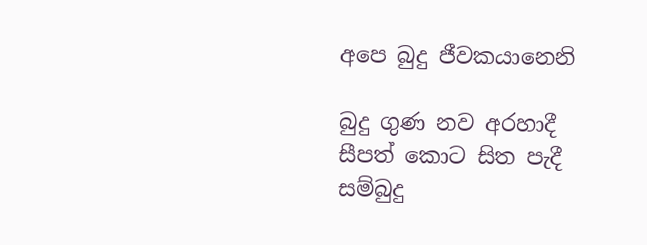අපෙ බුදු ජීවකයානෙනි

බුදු ගුණ නව අරහාදී
සීපත් කොට සිත පැදී
සම්බුදු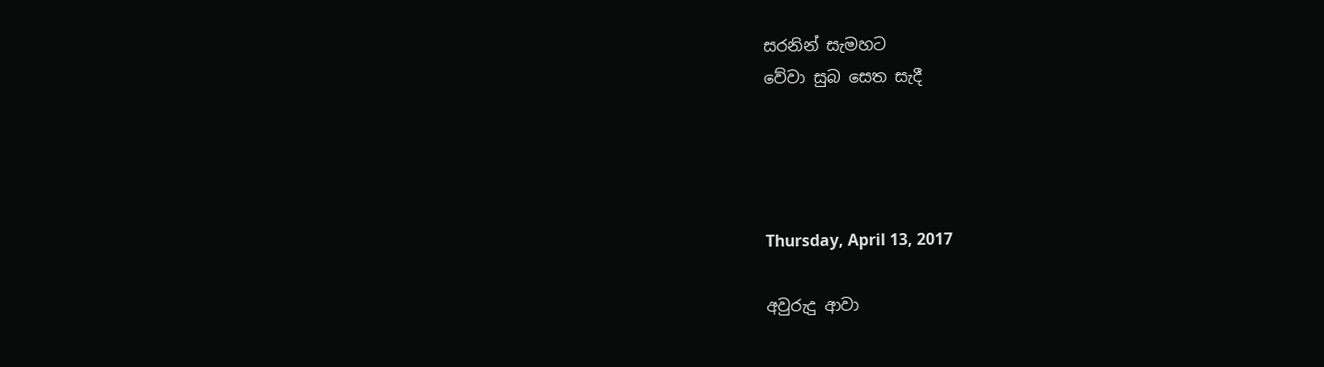සරනින් සැමහට
වේවා සුබ සෙත සැදී




Thursday, April 13, 2017

අවුරුදු ආවා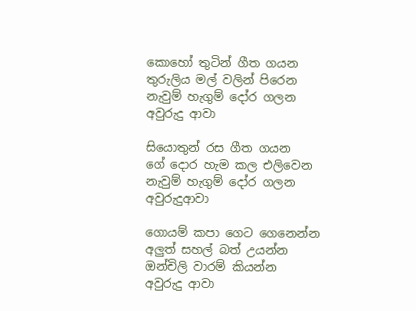කොහෝ තුටින් ගීත ගයන
තුරුලිය මල් වලින් පිරෙන
නැවුම් හැගුම් දෝර ගලන
අවුරුදු ආවා

සියොතුන් රස ගීත ගයන
ගේ දොර හැම කල එලිවෙන
නැවුම් හැගුම් දෝර ගලන
අවුරුදුආවා

ගොයම් කපා ගෙට ගෙනෙන්න
අලුත් සහල් බත් උයන්න
ඔන්චිලි වාරම් කියන්න
අවුරුදු ආවා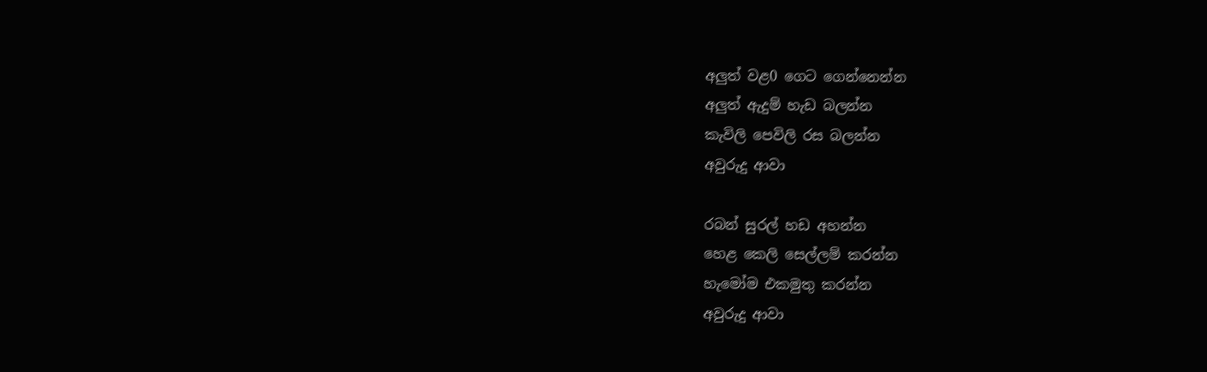අලුත් වළ0 ගෙට ගෙන්නෙන්න
අලුත් ඇදුම් හැඩ බලන්න
කැවිලි පෙවිලි රස බලන්න
අවුරුදු ආවා

රබන් සුරල් හඩ අහන්න
හෙළ කෙලි සෙල්ලම් කරන්න
හැමෝම එකමුතු කරන්න
අවුරුදු ආවා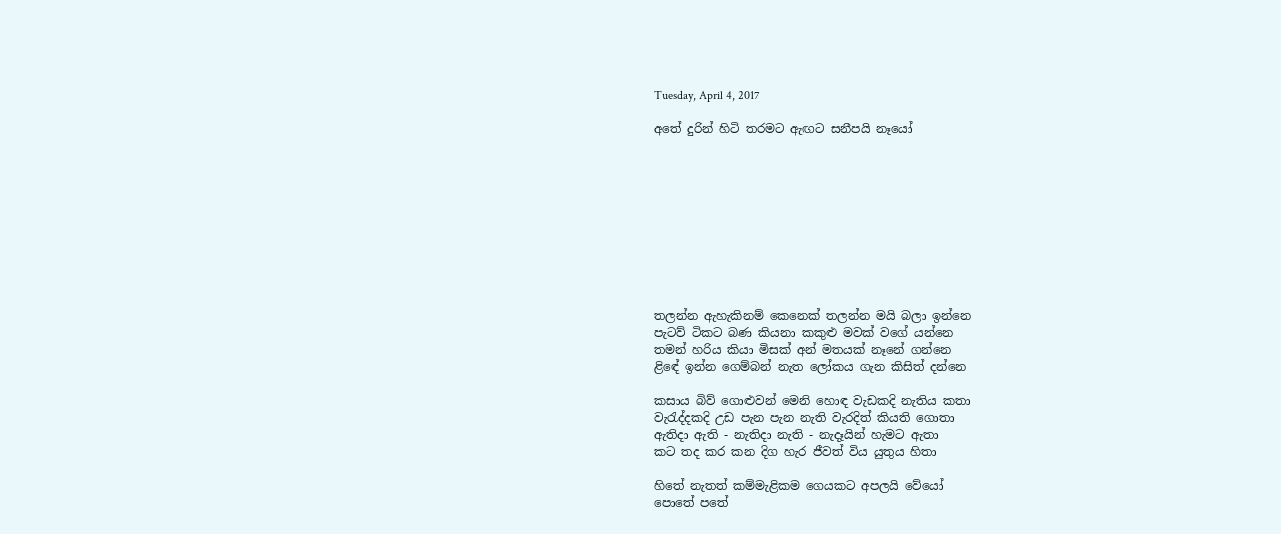Tuesday, April 4, 2017

අතේ දුරින් හිටි තරමට ඇඟට සනීපයි නෑයෝ










තලන්න ඇහැකිනම් කෙනෙක් තලන්න මයි බලා ඉන්නෙ
පැටව් ටිකට බණ කියනා කකුළු මවක් වගේ යන්නෙ
තමන් හරිය කියා මිසක් අන් මතයක් නෑනේ ගන්නෙ
ළිඳේ ඉන්න ගෙම්බන් නැත ලෝකය ගැන කිසිත් දන්නෙ

කසාය බිව් ගොළුවන් මෙනි හොඳ වැඩකදි නැතිය කතා
වැරැද්දකදි උඩ පැන පැන නැති වැරදිත් කියති ගොතා
ඇතිදා ඇති - නැතිදා නැති - නැදෑයින් හැමට ඇතා
කට තද කර කන දිග හැර ජීවත් විය යුතුය හිතා

හිතේ නැතත් කම්මැළිකම ගෙයකට අපලයි වේයෝ
පොතේ පතේ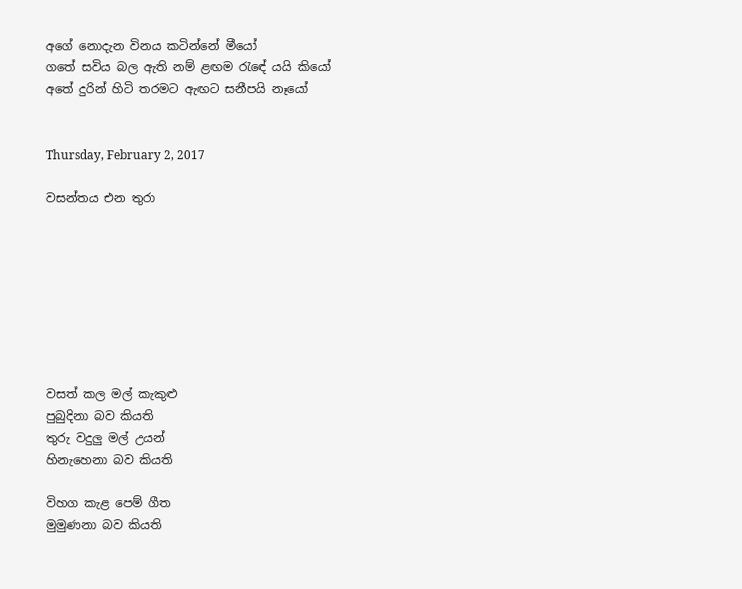අගේ නොදැන විනය කටින්නේ මීයෝ
ගතේ සවිය බල ඇති නම් ළඟම රැඳේ යයි කියෝ
අතේ දුරින් හිටි තරමට ඇඟට සනීපයි නෑයෝ


Thursday, February 2, 2017

වසන්තය එන තුරා








වසත් කල මල් කැකුළු
පුබුදිනා බව කියති
තුරු වදුලු මල් උයන්
හිනැහෙනා බව කියති

විහග කැළ පෙම් ගීත
මුමුණනා බව කියති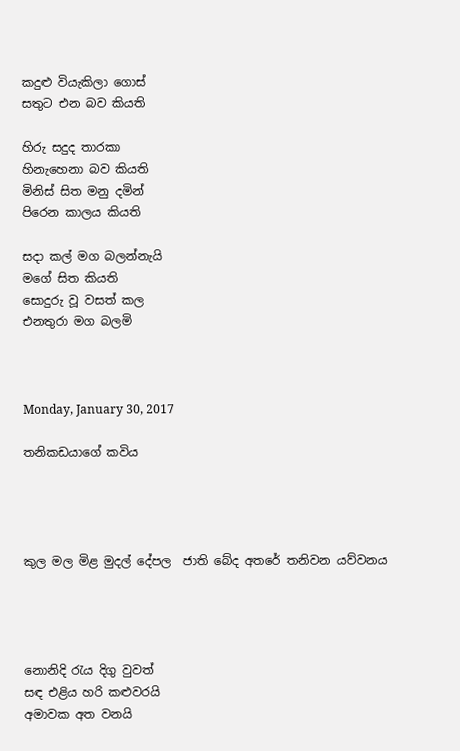කදුළු වියැකිලා ගොස්
සතුට එන බව කියති

හිරු සදුද තාරකා
හිනැහෙනා බව කියති
මිනිස් සිත මනු දමින්
පිරෙන කාලය කියති

සදා කල් මග බලන්නැයි
මගේ සිත කියති
සොදුරු වූ වසත් කල
එනතුරා මග බලමි



Monday, January 30, 2017

තනිකඩයාගේ කවිය




කුල මල මිළ මුදල් දේපල  ජාති බේද අතරේ තනිවන යව්වනය




නොනිදි රැය දිගු වුවත්
සඳ එළිය හරි කළුවරයි
අමාවක අත වනයි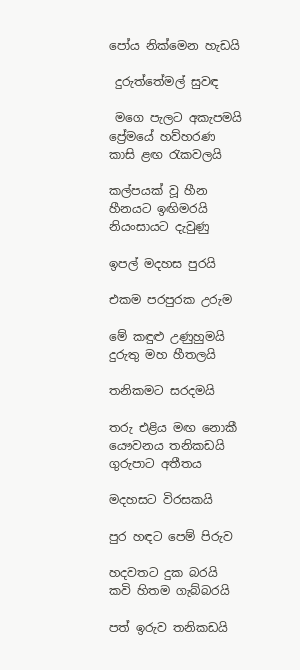පෝය නික්මෙන හැඩයි

 දුරුත්තේමල් සුවඳ

 මගෙ පැලට අකැපමයි
ප්‍රේමයේ හව්හරණ
කාසි ළඟ රැකවලයි

කල්පයක් වූ හීන
හීනයට ඉඟිමරයි
නියංසායට දැවුණු

ඉපල් මදහස පුරයි

එකම පරපුරක උරුම

මේ කඳුළු උණුහුමයි
දුරුතු මහ හීතලයි

තනිකමට සරදමයි

තරු එළිය මඟ නොකී
යෞවනය තනිකඩයි
ගුරුපාට අතීතය

මදහසට විරසකයි

පුර හඳට පෙම් පිරුව

හදවතට දුක බරයි
කවි හිතම ගැබ්බරයි

පත් ඉරුව තනිකඩයි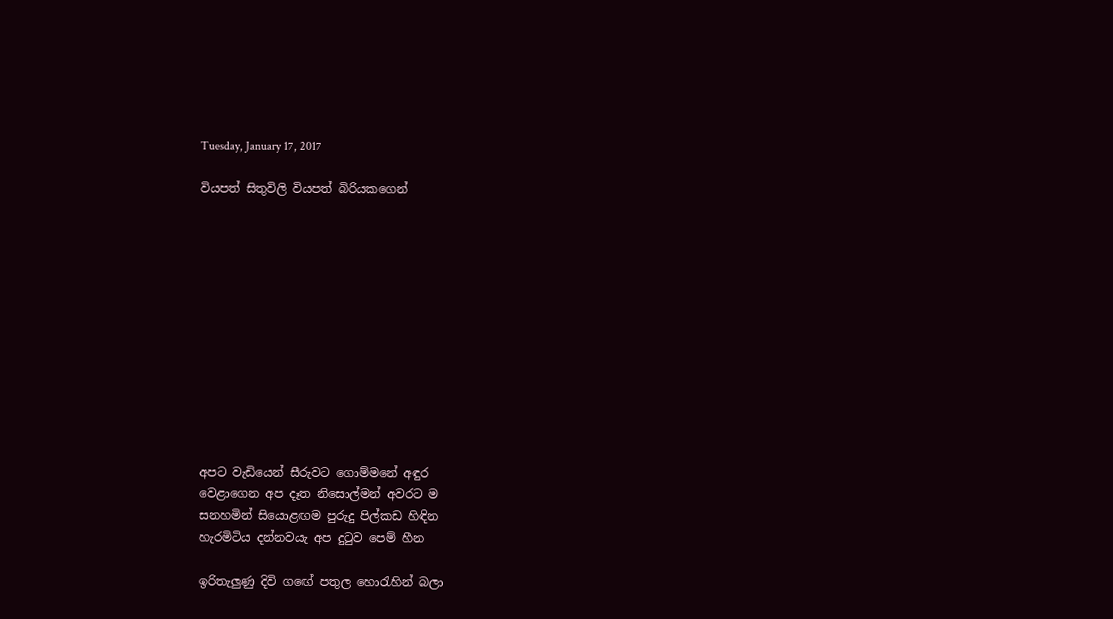Tuesday, January 17, 2017

වියපත් සිතුවිලි වියපත් බිරියකගෙන්












අපට වැඩියෙන් සීරුවට ගොම්මනේ අඳුර
වෙළාගෙන අප දෑත නිසොල්මන් අවරට ම
සනහමින් සියොළඟම පුරුදු පිල්කඩ හිඳින
හැරමිටිය දන්නවයැ අප දුටුව පෙම් හීන

ඉරිතැලුණු දිවි ගඟේ පතුල හොරැහින් බලා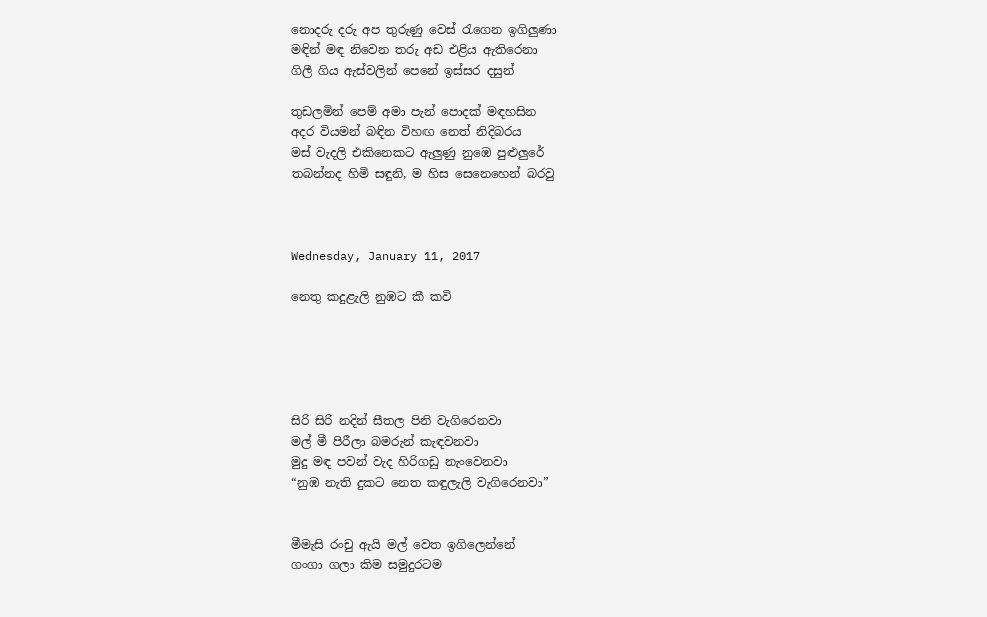නොදරු දරු අප තුරුණු වෙස් රැගෙන ඉගිලුණා
මඳින් මඳ නිවෙන තරු අඩ එළිය ඇතිරෙනා
ගිලී ගිය ඇස්වලින් පෙනේ ඉස්සර දසුන්

තුඩලමින් පෙම් අමා පැන් පොදක් මඳහසින
අදර වියමන් බඳින විහඟ නෙත් නිදිබරය
මස් වැදලි එකිනෙකට ඇලුණු නුඹෙ පුළුලුරේ
තබන්නද හිමි සඳුනි, ම හිස සෙනෙහෙන් බරවු



Wednesday, January 11, 2017

නෙතු කදුළැලි නුඹට කී කවි





සිරි සිරි නදින් සීතල පිනි වැගිරෙනවා
මල් මී පිරීලා බමරුන් කැඳවනවා
මුදු මඳ පවන් වැද හිරිගඩු නැංවෙනවා
“නුඹ නැති දුකට නෙත කඳුලැලි වැගිරෙනවා”


මීමැසි රංචු ඇයි මල් වෙත ඉගිලෙන්නේ
ගංගා ගලා කිම සමුදුරටම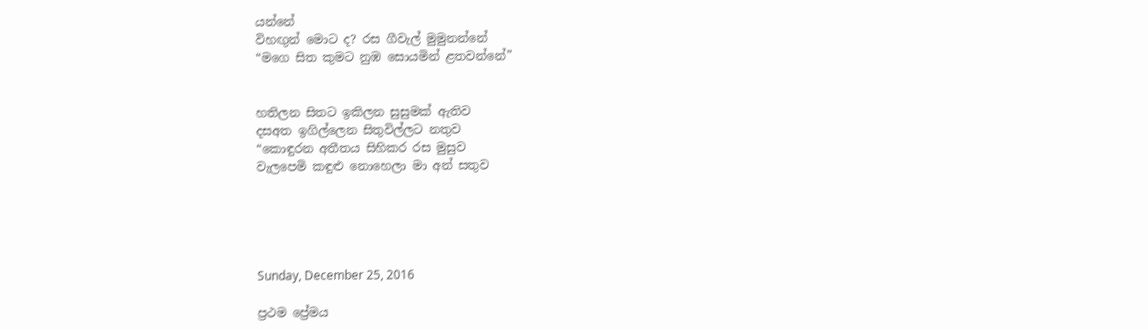යන්නේ
විහඟුන් මොට ද? රස ගීවැල් මුමුනන්නේ
“මගෙ සිත කුමට නුඹ සොයමින් ළතවන්නේ”


හතිලන සිතට ඉකිලන සුසුමක් ඇතිව
දසඅත ඉගිල්ලෙන සිතුවිල්ලට නතුව
“කොඳුරන අතීතය සිහිකර රස මුසුව
වැලපෙමි කඳුළු නොහෙලා මා අන් සතුව





Sunday, December 25, 2016

ප්‍රථම ප්‍රේමය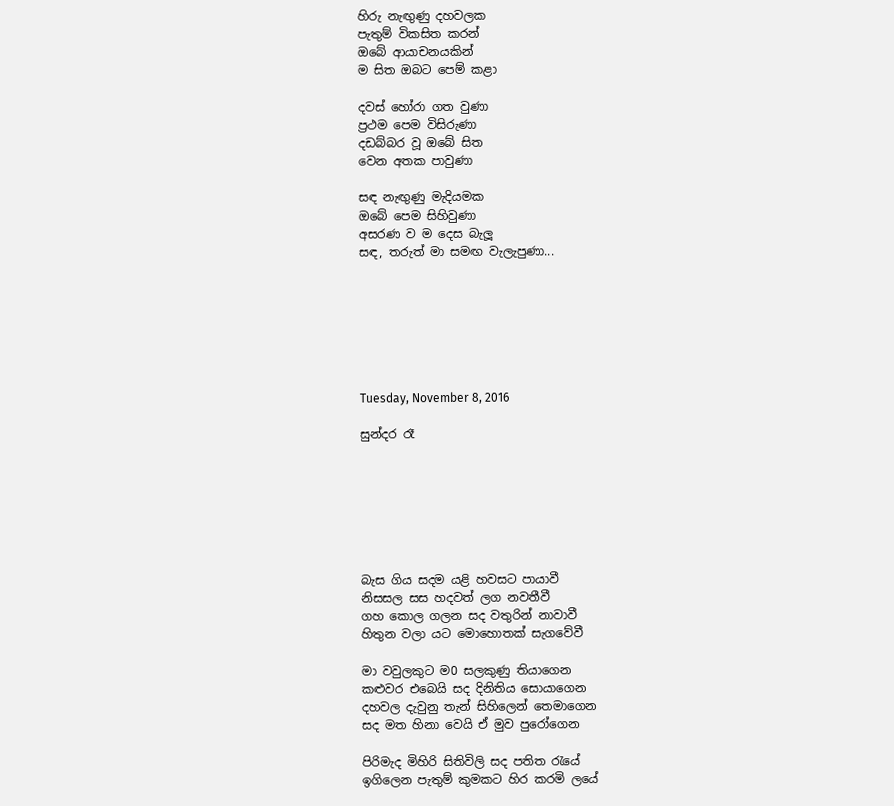හිරු නැඟුණු දහවලක
පැතුම් විකසිත කරන්
ඔබේ ආයාචනයකින්
ම සිත ඔබට පෙම් කළා

දවස් හෝරා ගත වුණා
ප්‍රථම පෙම විසිරුණා
දඩබ්බර වූ ඔබේ සිත
වෙන අතක පාවුණා

සඳ නැඟුණු මැදියමක
ඔබේ පෙම සිහිවුණා
අසරණ ව ම දෙස බැලූ
සඳ, තරුත් මා සමඟ වැලැපුණා...







Tuesday, November 8, 2016

සුන්දර රෑ







බැස ගිය සදම යළි හවසට පායාවී
නිසසල සස හදවත් ලග නවතීවී
ගහ කොල ගලන සද වතුරින් නාවාවී
හිතුන වලා යට මොහොතක් සැගවේවී

මා වවුලකුට ම0 සලකුණු තියාගෙන
කළුවර එබෙයි සද දිනිතිය සොයාගෙන
දහවල දැවුනු තැන් සිහිලෙන් තෙමාගෙන
සද මත හිනා වෙයි ඒ මුව පුරෝගෙන

පිරිමැද මිහිරි සිතිවිලි සද පතිත රැයේ
ඉගිලෙන පැතුම් කුමකට හිර කරමි ලයේ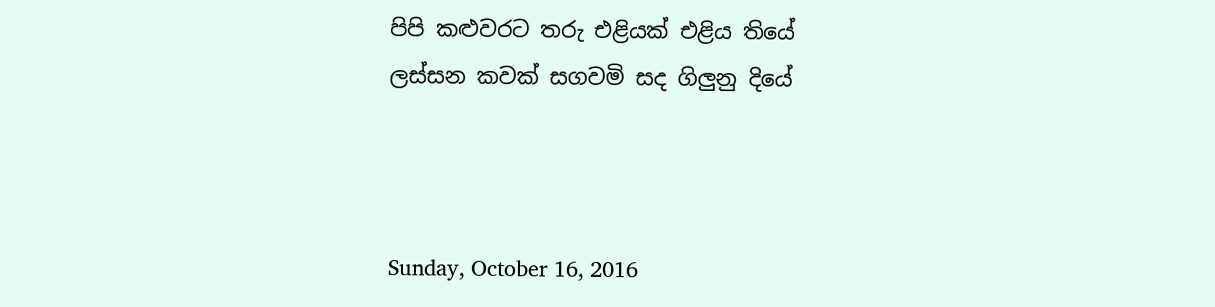පිපි කළුවරට තරු එළියක් එළිය තියේ
ලස්සන කවක් සගවමි සද ගිලුනු දියේ



Sunday, October 16, 2016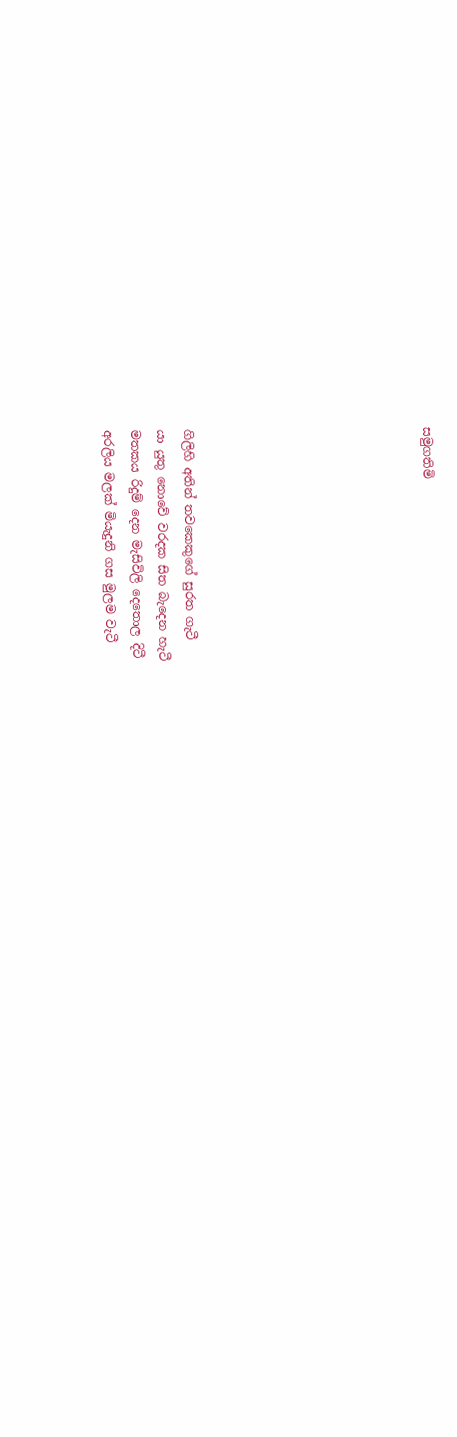සමුගතිමි








ගිලිහි අතින් තවකෙකුගේ සුරත ගැටී
යා යුතු නොවේ වරදක සිත බැදෙන හැටී
මතකය රිදුම් දෙන මැසිවිලි දෙතොල දිටී
අරලිය මලක් මියැදුනි ගස මුලම වැටී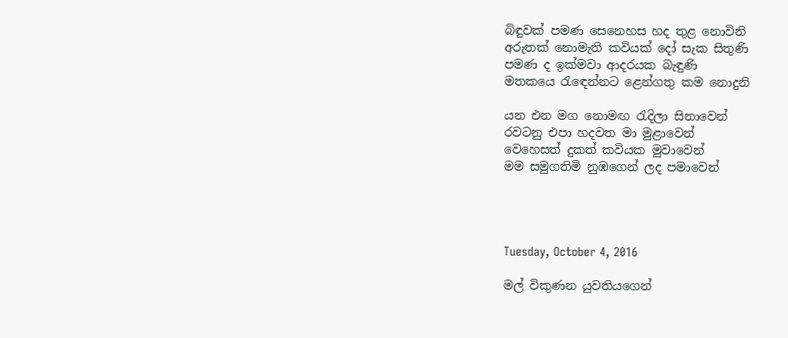බිඳුවක් පමණ සෙනෙහස හද තුළ නොවිනි
අරුතක් නොමැති කවියක් දෝ සැක සිතුණි
පමණ ද ඉක්මවා ආදරයක බැඳුණි
මතකයෙ රැඳෙන්නට ළෙන්ගතු කම නොදුනි

යන එන මග නොමඟ රැදිලා සිනාවෙන්
රවටනු එපා හදවත මා මුළාවෙන්
වෙහෙසත් දුකත් කවියක මුවාවෙන්
මම සමුගතිමි නුඹගෙන් ලද පමාවෙන්




Tuesday, October 4, 2016

මල් විකුණන යුවතියගෙන්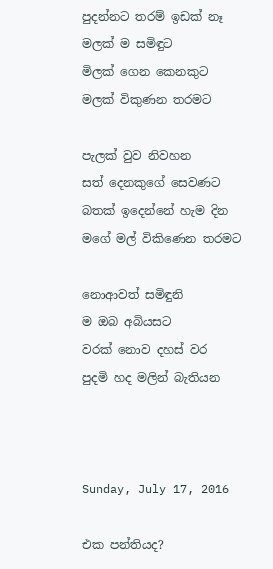පුදන්නට තරම් ඉඩක් නෑ
මලක් ම සමිඳුට
මිලක් ගෙන කෙනකුට
මලක් විකුණන තරමට

පැලක් වුව නිවහන
සත් දෙනකුගේ සෙවණට
බතක් ඉදෙන්නේ හැම දින
මගේ මල් විකිණෙන තරමට

නොආවත් සමිඳුනි
ම ඔබ අබියසට
වරක් නොව දහස් වර
පුදමි හද මලින් බැතියන



Sunday, July 17, 2016

එක පන්තියද?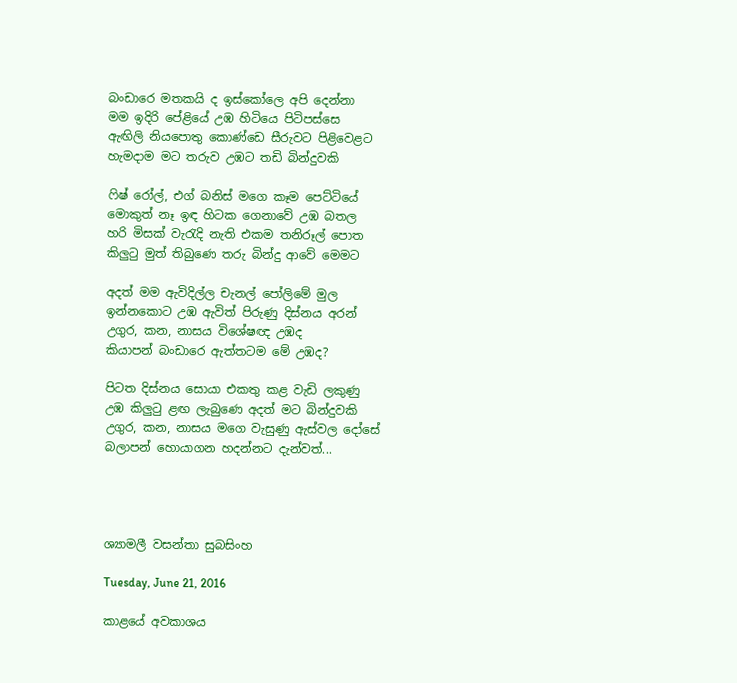බංඩාරෙ මතකයි ද ඉස්කෝලෙ අපි දෙන්නා
මම ඉදිරි පේළියේ උඹ හිටියෙ පිටිපස්සෙ
ඇඟිලි නියපොතු කොණ්ඩෙ සීරුවට පිළිවෙළට
හැමදාම මට තරුව ‍උඹට තඩි බින්දුවකි

ෆිෂ් රෝල්, එග් බනිස් මගෙ කෑම පෙට්ටියේ
මොකුත් නෑ ඉඳ හිටක ගෙනාවේ උඹ බතල
හරි මිසක් වැරැදි නැති එකම තනිරූල් පොත
කිලුටු මුත් තිබුණෙ තරු බින්දු ආවේ මෙමට

අදත් මම ඇවිදිල්ල චැනල් පෝලිමේ මුල
ඉන්නකොට උඹ ඇවිත් පිරුණු දිස්නය අරන්
උගුර, කන, නාසය විශේෂඥ උඹද
කියාපන් බංඩාරෙ ඇත්තටම මේ උඹද?

පිටත දිස්නය සොයා එකතු කළ වැඩි ලකුණු
උඹ කිලුටු ළඟ ලැබුණෙ අදත් මට බින්දුවකි
උගුර, කන, නාසය මගෙ වැසුණු ඇස්වල දෝසේ
බලාපන් හොයාගන හදන්නට දැන්වත්...




ශ්‍යාමලී වසන්තා සුබසිංහ

Tuesday, June 21, 2016

කාළයේ අවකාශය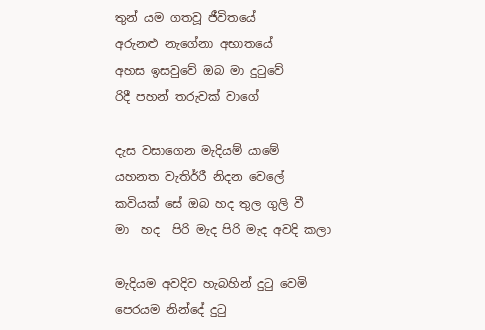තුන් යම ගතවූ ජීවිතයේ
අරුනළු නැගේනා අභාතයේ
අහස ඉසවුවේ ඔබ මා දුටුවේ
රිදී පහන් තරුවක් වාගේ

දැස වසාගෙන මැදියම් යාමේ
යහනත වැතිර්‍රී නිදන වෙලේ
කවියක් සේ ඔබ හද තුල ගුලි වී
මා  හද  පිරි මැද පිරි මැද අවදි කලා

මැදියම අවදිව හැබහින් දුටු වෙමි
පෙරයම නින්දේ දුටු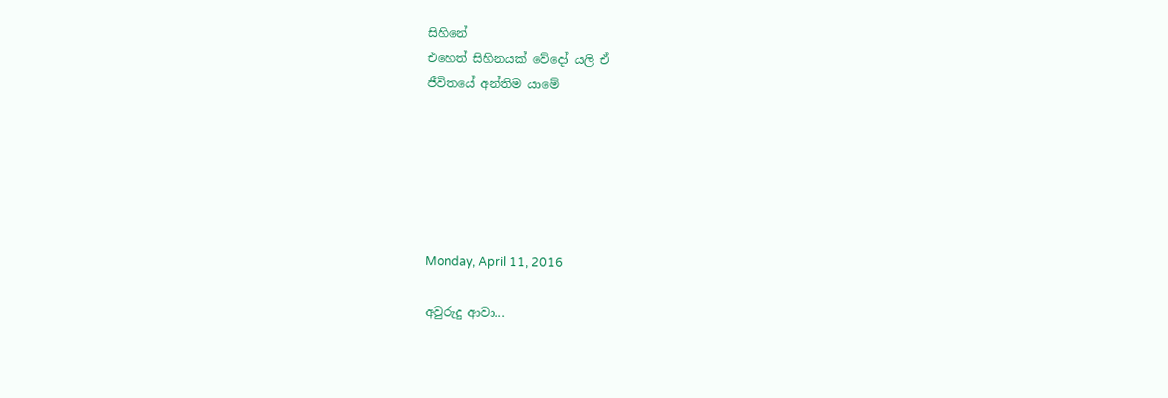සිහිනේ
එහෙත් සිහිනයක් වේදෝ යලි ඒ
ජීවිතයේ අන්තිම යාමේ






Monday, April 11, 2016

අවුරුදු ආවා...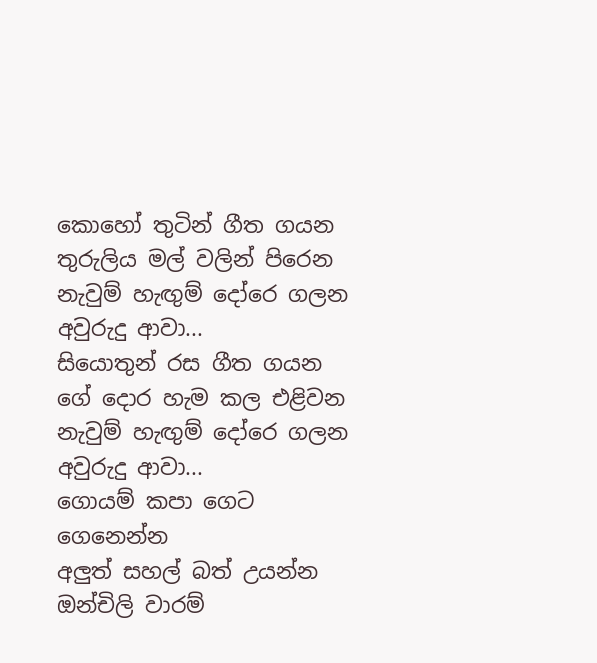කොහෝ තුටින් ගීත ගයන
තුරුලිය මල් වලින් පිරෙන
නැවුම් හැඟුම් දෝරෙ ගලන
අවුරුදු ආවා...
සියොතුන් රස ගීත ගයන
ගේ දොර හැම කල එළිවන
නැවුම් හැඟුම් දෝරෙ ගලන
අවුරුදු ආවා...
ගොයම් කපා ගෙට ගෙනෙන්න
අලුත් සහල් බත් උයන්න
ඔන්චිලි වාරම්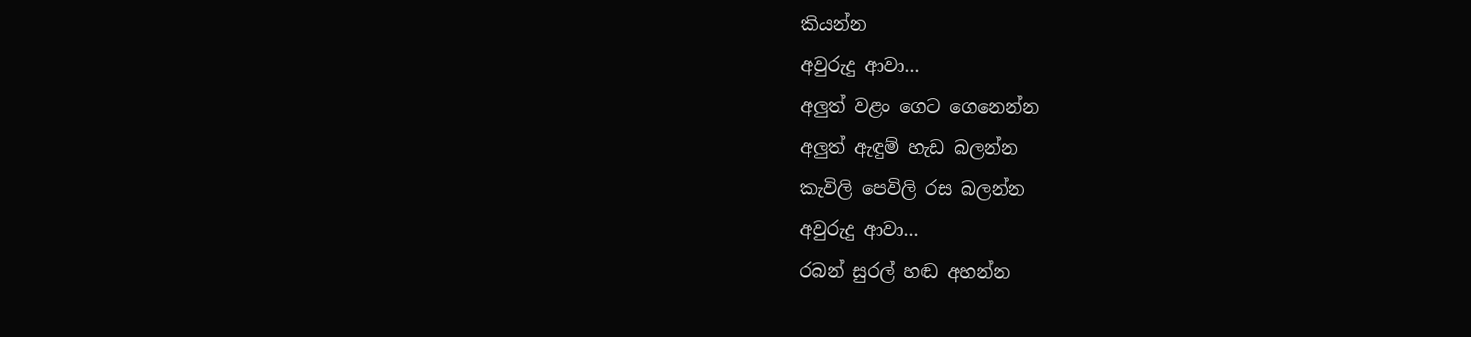කියන්න
අවුරුදු ආවා...
අලුත් වළං ගෙට ගෙනෙන්න
අලුත් ඇඳුම් හැඩ බලන්න
කැවිලි පෙවිලි රස බලන්න
අවුරුදු ආවා...
රබන් සුරල් හඬ අහන්න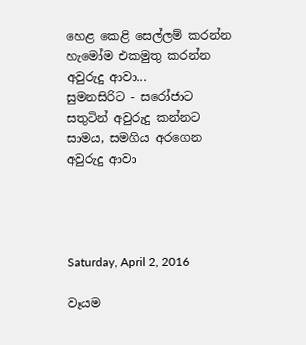හෙළ කෙළි සෙල්ලම් කරන්න
හැමෝම එකමුතු කරන්න
අවුරුදු ආවා...
සුමනසිරිට - සරෝජාට
සතුටින් අවුරුදු කන්නට
සාමය, සමගිය අරගෙන
අවුරුදු ආවා




Saturday, April 2, 2016

වෑයම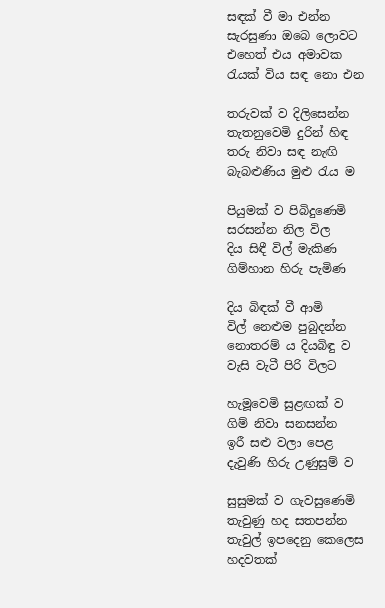සඳක් වී මා එන්න
සැරසුණා ඔබෙ ලොවට
එහෙත් එය අමාවක
රැයක් විය සඳ නො එන

තරුවක් ව දිලිසෙන්න
තැතනුවෙමි දුරින් හිඳ
තරු නිවා සඳ නැඟි
බැබළුණිය මුළු රැය ම

පියුමක් ව පිබිදුණෙමි
සරසන්න නිල විල
දිය සිඳී විල් මැකිණ
ගිම්හාන හිරු පැමිණ

දිය බිඳක් වී ආමි
විල් නෙළුම පුබුදන්න
නොතරම් ය දියබිඳු ව
වැසි වැටී පිරි විලට

හැමූවෙමි සුළඟක් ව
ගිම් නිවා සනසන්න
ඉරී සළු වලා පෙළ
දැවුණි හිරු උණුසුම් ව

සුසුමක් ව ගැවසුණෙමි
තැවුණු හද සතපන්න
තැවුල් ඉපදෙනු කෙලෙස
හදවතක්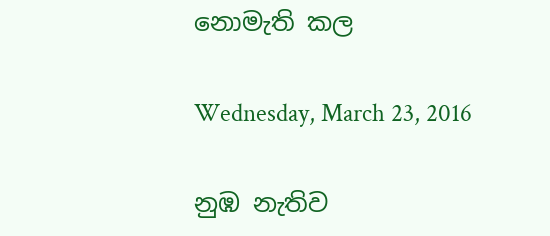නොමැති කල

Wednesday, March 23, 2016

නුඹ නැතිව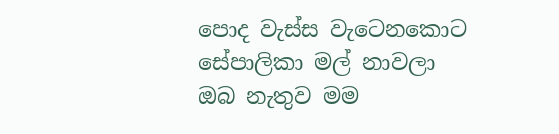පොද වැස්ස වැටෙනකොට
සේපාලිකා මල් නාවලා
ඔබ නැතුව මම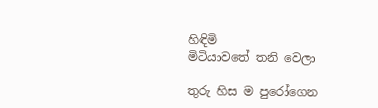හිඳිමි
මිටියාවතේ තනි වෙලා

තුරු හිස ම පුරෝගෙන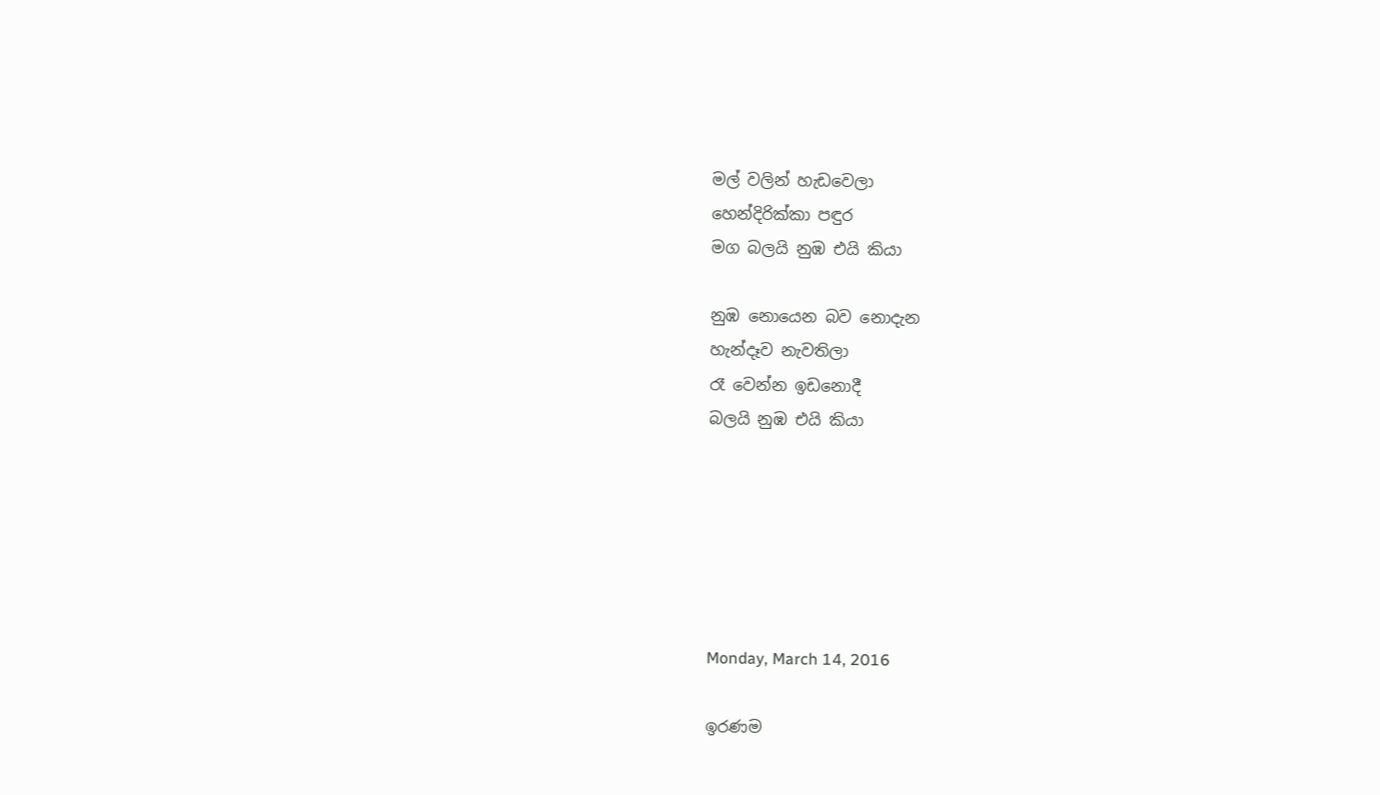මල් වලින් හැඩවෙලා
හෙන්දිරික්කා පඳුර
මග බලයි නුඹ එයි කියා

නුඹ නොයෙන බව නොදැන
හැන්දෑව නැවතිලා
රෑ වෙන්න ඉඩනොදී
බලයි නුඹ එයි කියා






Monday, March 14, 2016

ඉරණම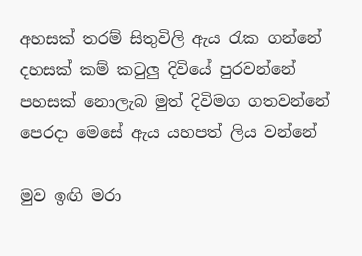අහසක් තරම් සිතුවිලි ඇය රැක ගන්නේ
දහසක් කම් කටුලු දිවියේ පුරවන්නේ
පහසක් නොලැබ මුත් දිවිමග ගතවන්නේ
පෙරදා මෙසේ ඇය යහපත් ලිය වන්නේ

මුව ඉඟි මරා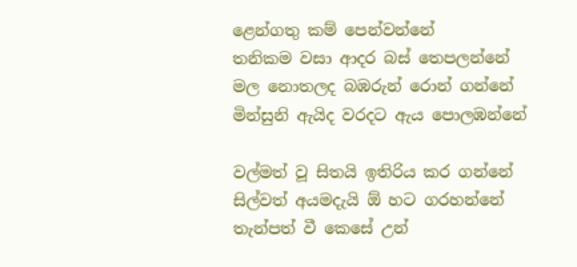ළෙන්ගතු කම් පෙන්වන්නේ
තනිකම වසා ආදර බස් තෙපලන්නේ
මල නොතලද බඹරුන් රොන් ගන්නේ
මින්සුනි ඇයිද වරදට ඇය පොලඹන්නේ

වල්මත් වූ සිතයි ඉතිරිය කර ගන්නේ
සිල්වත් අයමදැයි ඕ හට ගරහන්නේ
තැන්පත් වී කෙසේ උන්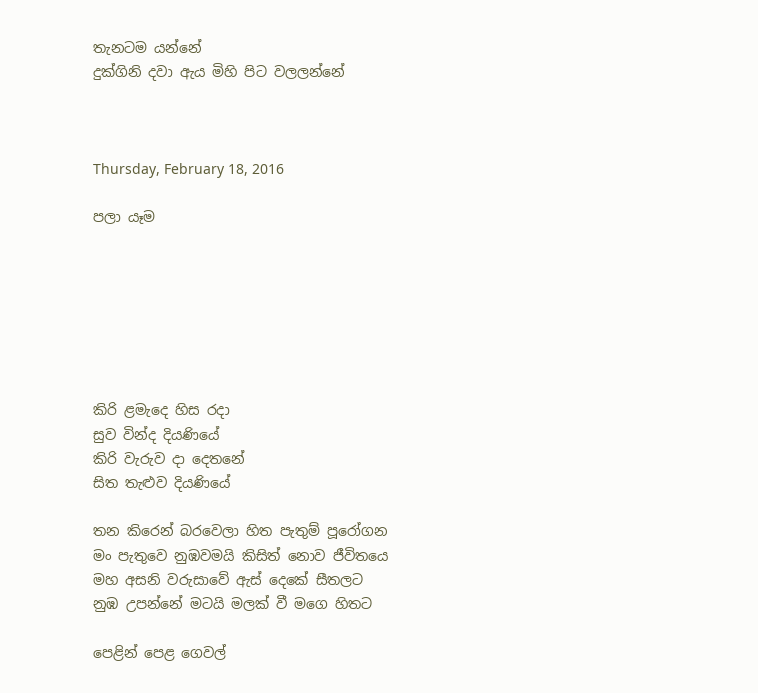තැනටම යන්නේ
දුක්ගිනි දවා ඇය මිහි පිට වලලන්නේ



Thursday, February 18, 2016

පලා යෑම







කිරි ළමැදෙ හිස රදා
සුව වින්ද දියණියේ
කිරි වැරුව දා දෙතනේ
සිත තැළුව දියණියේ

තන කිරෙන් බරවෙලා හිත පැතුම් පූරෝගන
මං පැතුවෙ නුඹවමයි කිසිත් නොව ජීවිතයෙ
මහ අසනි වරුසාවේ ඇස් දෙකේ සීතලට
නුඹ උපන්නේ මටයි මලක් වී මගෙ හිතට

පෙළින් පෙළ ගෙවල්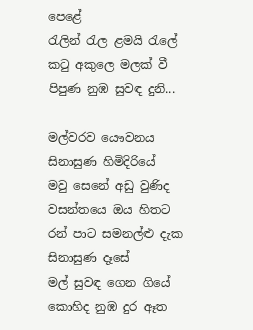පෙළේ
රැලින් රැල ළමයි රැලේ
කටු අකුලෙ මලක් වී
පිපුණ නුඹ සුවඳ දුනි...

මල්වරව යෞවනය සිනාසුණ හිමිදිරියේ
මවු සෙනේ අඩු වුණිද වසන්තයෙ ඔය හිතට
රන් පාට සමනල්ළු දැක සිනාසුණ දෑසේ
මල් සුවඳ ගෙන ගියේ කොහිද නුඹ දුර ඈත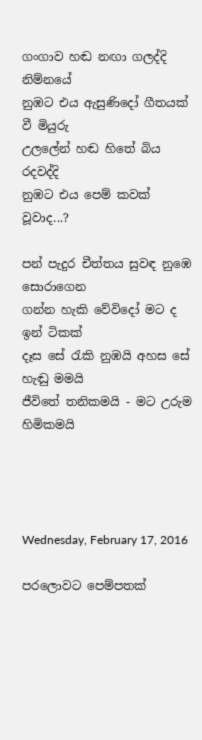ගංගාව හඬ නඟා ගලද්දි නිම්නයේ
නුඹට එය ඇසුණිදෝ ගීතයක් වී මියුරු
උලලේන් හඬ හිතේ බිය රදවද්දි
නුඹට එය පෙම් කවක් වූවාද...?

පන් පැදුර චීත්තය සුවඳ නුඹෙ සොරාගෙන
ගන්න හැකි වේවිදෝ මට ද ඉන් ටිකක්
දෑස සේ රැකි නුඹයි අහස සේ හැඬු මමයි
ජීවිතේ තනිකමයි - මට උරුම හිමිකමයි




Wednesday, February 17, 2016

පරලොවට පෙම්පතක්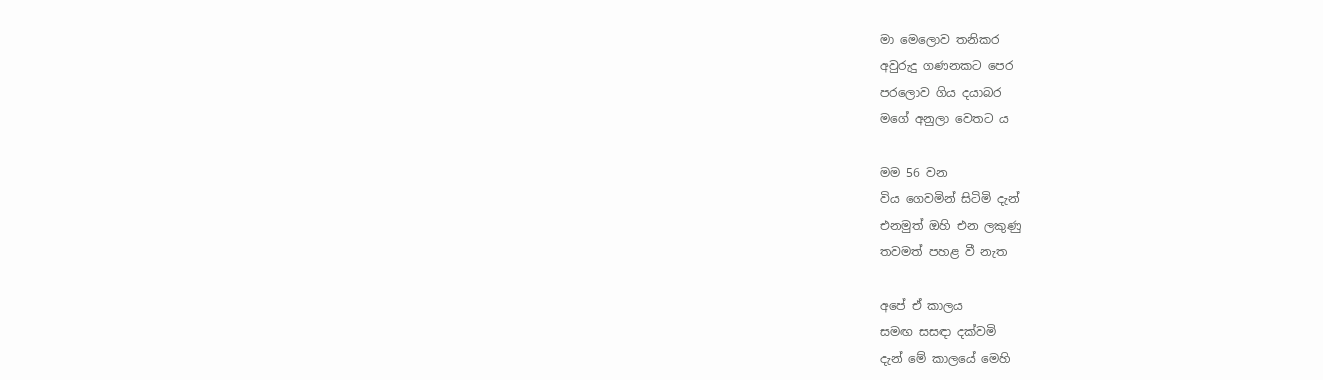මා මෙලොව තනිකර
අවුරුදු ගණනකට පෙර
පරලොව ගිය දයාබර
මගේ අනුලා වෙතට ය

මම 56 වන
විය ගෙවමින් සිටිමි දැන්
එනමුත් ඔහි එන ලකුණු
තවමත් පහළ වී නැත

අපේ ඒ කාලය
සමඟ සසඳා දක්වමි
දැන් මේ කාලයේ මෙහි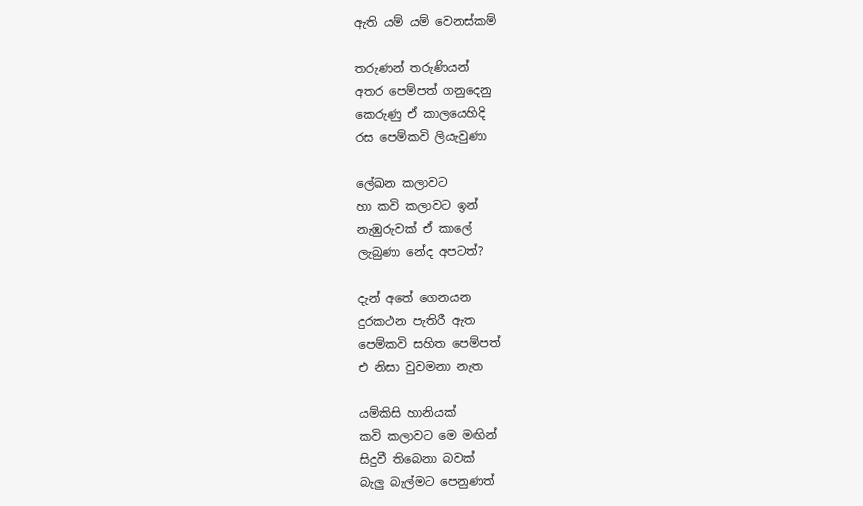ඇති යම් යම් වෙනස්කම්

තරුණන් තරුණියන්
අතර පෙම්පත් ගනුදෙනු
කෙරුණු ඒ කාලයෙහිදි
රස පෙම්කවි ලියැවුණා

ලේඛන කලාවට
හා කවි කලාවට ඉන්
නැඹුරුවක් ඒ කාලේ
ලැබුණා නේද අපටත්?

දැන් අතේ ගෙනයන
දුරකථන පැතිරී ඇත
පෙම්කවි සහිත පෙම්පත්
එ නිසා වුවමනා නැත

යම්කිසි හානියක්
කවි කලාවට මෙ මඟින්
සිදුවී තිබෙනා බවක්
බැලු බැල්මට පෙනුණත්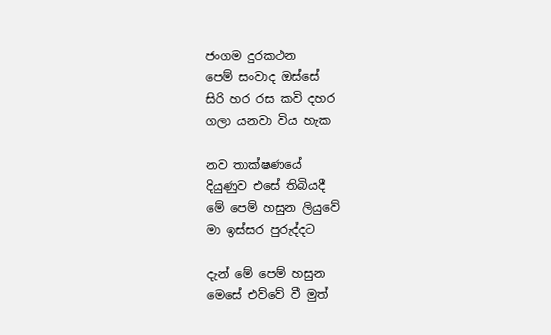ජංගම දුරකථන
පෙම් සංවාද ඔස්සේ
සිරි හර රස කවි දහර
ගලා යනවා විය හැක

නව තාක්ෂණයේ
දියුණුව එසේ තිබියදී
මේ පෙම් හසුන ලියුවේ
මා ඉස්සර පුරුද්දට

දැන් මේ පෙම් හසුන
මෙසේ එව්වේ වී මුත්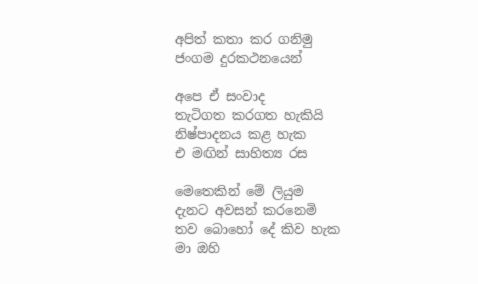අපිත් කතා කර ගනිමු
ජංගම දුරකථනයෙන්

අපෙ ඒ සංවාද
තැටිගත කරගත හැකියි
නිෂ්පාදනය කළ හැක
එ මඟින් සාහිත්‍ය රස

මෙතෙකින් මේ ලියුම
දැනට අවසන් කරනෙමි
තව බොහෝ දේ කිව හැක
මා ඔහි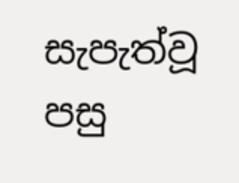සැපැත්වූ පසු